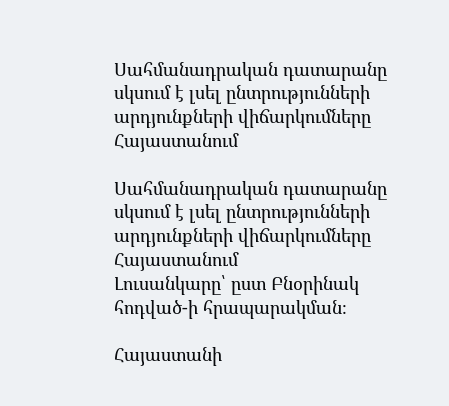Սահմանադրական դատարանը սկսում է լսել ընտրությունների արդյունքների վիճարկումները Հայաստանում

Սահմանադրական դատարանը սկսում է լսել ընտրությունների արդյունքների վիճարկումները Հայաստանում
Լուսանկարը՝ ըստ Բնօրինակ հոդված-ի հրապարակման։

Հայաստանի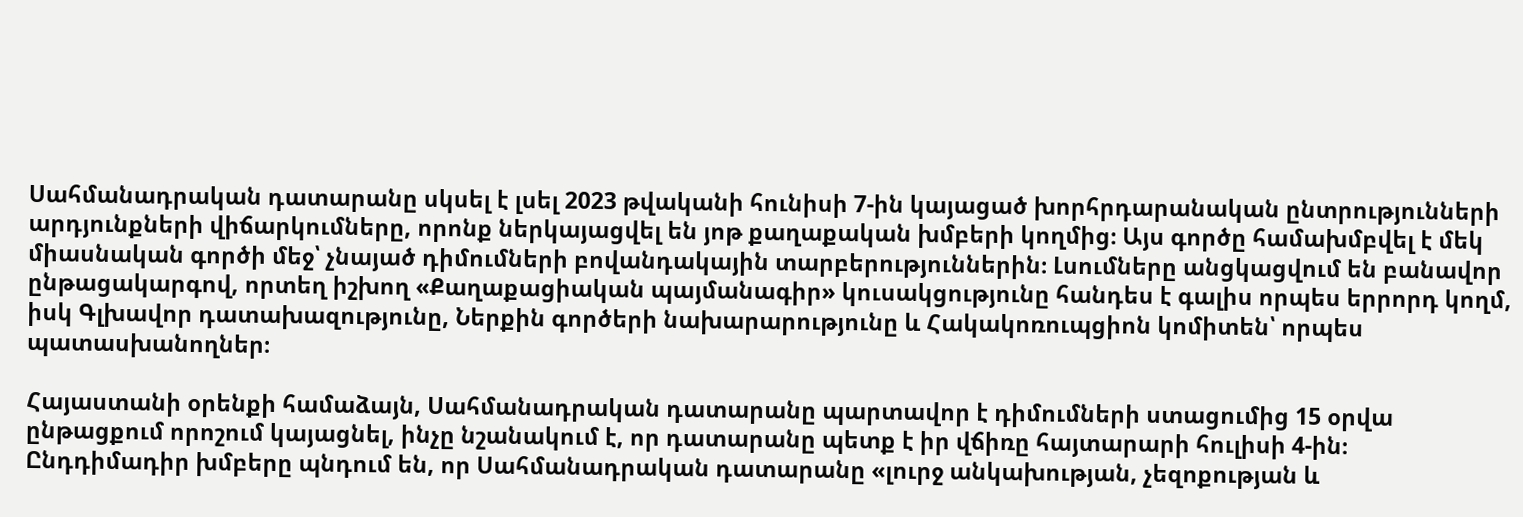Սահմանադրական դատարանը սկսել է լսել 2023 թվականի հունիսի 7-ին կայացած խորհրդարանական ընտրությունների արդյունքների վիճարկումները, որոնք ներկայացվել են յոթ քաղաքական խմբերի կողմից։ Այս գործը համախմբվել է մեկ միասնական գործի մեջ՝ չնայած դիմումների բովանդակային տարբերություններին։ Լսումները անցկացվում են բանավոր ընթացակարգով, որտեղ իշխող «Քաղաքացիական պայմանագիր» կուսակցությունը հանդես է գալիս որպես երրորդ կողմ, իսկ Գլխավոր դատախազությունը, Ներքին գործերի նախարարությունը և Հակակոռուպցիոն կոմիտեն՝ որպես պատասխանողներ։

Հայաստանի օրենքի համաձայն, Սահմանադրական դատարանը պարտավոր է դիմումների ստացումից 15 օրվա ընթացքում որոշում կայացնել, ինչը նշանակում է, որ դատարանը պետք է իր վճիռը հայտարարի հուլիսի 4-ին։ Ընդդիմադիր խմբերը պնդում են, որ Սահմանադրական դատարանը «լուրջ անկախության, չեզոքության և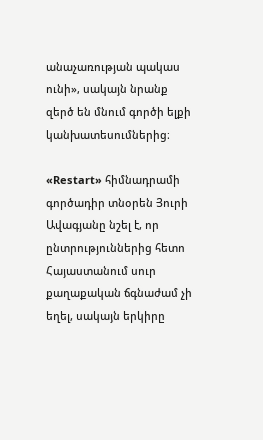անաչառության պակաս ունի», սակայն նրանք զերծ են մնում գործի ելքի կանխատեսումներից։

«Restart» հիմնադրամի գործադիր տնօրեն Յուրի Ավագյանը նշել է, որ ընտրություններից հետո Հայաստանում սուր քաղաքական ճգնաժամ չի եղել, սակայն երկիրը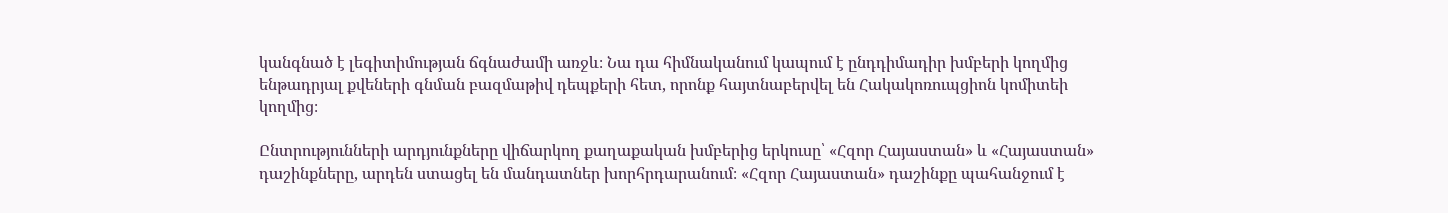կանգնած է լեգիտիմության ճգնաժամի առջև։ Նա դա հիմնականում կապում է ընդդիմադիր խմբերի կողմից ենթադրյալ քվեների գնման բազմաթիվ դեպքերի հետ, որոնք հայտնաբերվել են Հակակոռուպցիոն կոմիտեի կողմից։

Ընտրությունների արդյունքները վիճարկող քաղաքական խմբերից երկուսը՝ «Հզոր Հայաստան» և «Հայաստան» դաշինքները, արդեն ստացել են մանդատներ խորհրդարանում։ «Հզոր Հայաստան» դաշինքը պահանջում է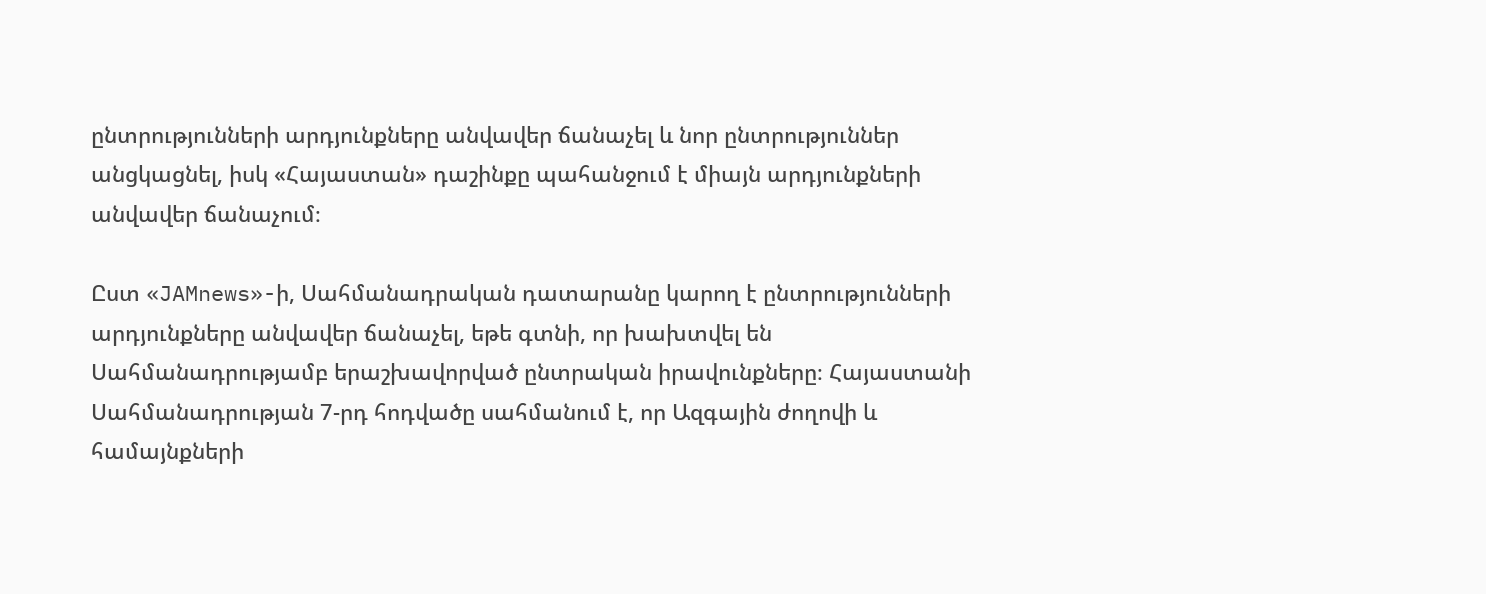ընտրությունների արդյունքները անվավեր ճանաչել և նոր ընտրություններ անցկացնել, իսկ «Հայաստան» դաշինքը պահանջում է միայն արդյունքների անվավեր ճանաչում։

Ըստ «JAMnews»-ի, Սահմանադրական դատարանը կարող է ընտրությունների արդյունքները անվավեր ճանաչել, եթե գտնի, որ խախտվել են Սահմանադրությամբ երաշխավորված ընտրական իրավունքները։ Հայաստանի Սահմանադրության 7-րդ հոդվածը սահմանում է, որ Ազգային ժողովի և համայնքների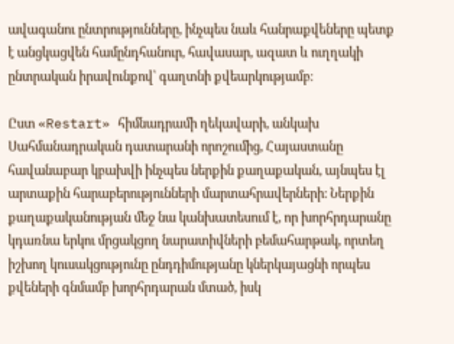ավագանու ընտրությունները, ինչպես նաև հանրաքվեները պետք է անցկացվեն համընդհանուր, հավասար, ազատ և ուղղակի ընտրական իրավունքով՝ գաղտնի քվեարկությամբ։

Ըստ «Restart» հիմնադրամի ղեկավարի, անկախ Սահմանադրական դատարանի որոշումից, Հայաստանը հավանաբար կբախվի ինչպես ներքին քաղաքական, այնպես էլ արտաքին հարաբերությունների մարտահրավերների։ Ներքին քաղաքականության մեջ նա կանխատեսում է, որ խորհրդարանը կդառնա երկու մրցակցող նարատիվների բեմահարթակ, որտեղ իշխող կուսակցությունը ընդդիմությանը կներկայացնի որպես քվեների գնմամբ խորհրդարան մտած, իսկ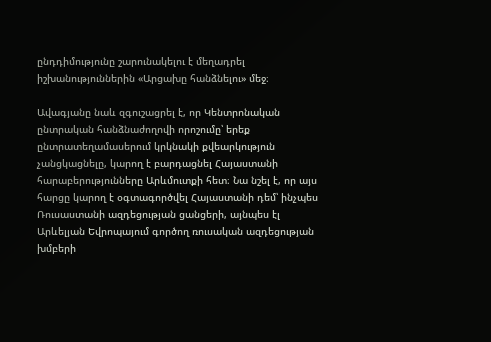ընդդիմությունը շարունակելու է մեղադրել իշխանություններին «Արցախը հանձնելու» մեջ։

Ավագյանը նաև զգուշացրել է, որ Կենտրոնական ընտրական հանձնաժողովի որոշումը՝ երեք ընտրատեղամասերում կրկնակի քվեարկություն չանցկացնելը, կարող է բարդացնել Հայաստանի հարաբերությունները Արևմուտքի հետ։ Նա նշել է, որ այս հարցը կարող է օգտագործվել Հայաստանի դեմ՝ ինչպես Ռուսաստանի ազդեցության ցանցերի, այնպես էլ Արևելյան Եվրոպայում գործող ռուսական ազդեցության խմբերի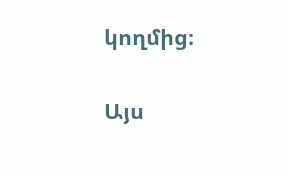կողմից։

Այս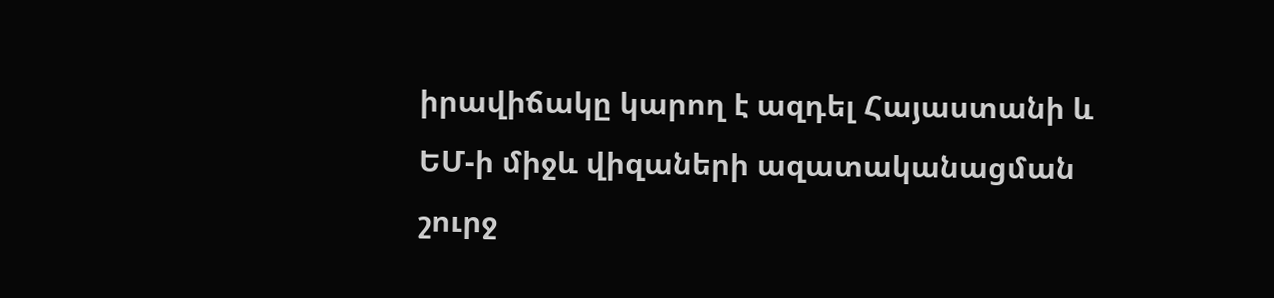իրավիճակը կարող է ազդել Հայաստանի և ԵՄ-ի միջև վիզաների ազատականացման շուրջ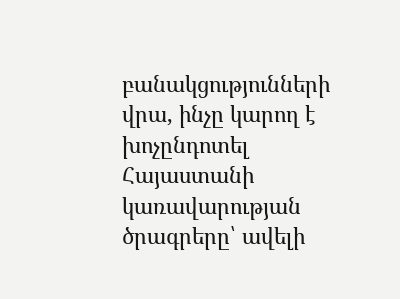բանակցությունների վրա, ինչը կարող է խոչընդոտել Հայաստանի կառավարության ծրագրերը՝ ավելի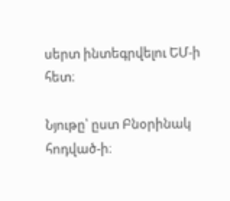սերտ ինտեգրվելու ԵՄ-ի հետ։

Նյութը՝ ըստ Բնօրինակ հոդված-ի։